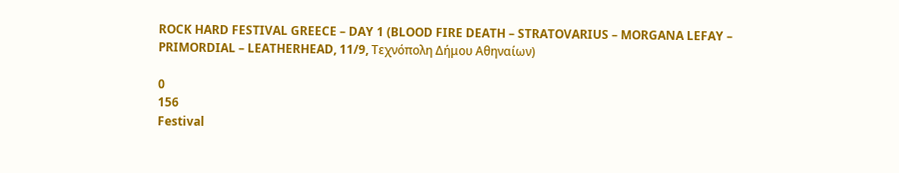ROCK HARD FESTIVAL GREECE – DAY 1 (BLOOD FIRE DEATH – STRATOVARIUS – MORGANA LEFAY – PRIMORDIAL – LEATHERHEAD, 11/9, Τεχνόπολη Δήμου Αθηναίων)

0
156
Festival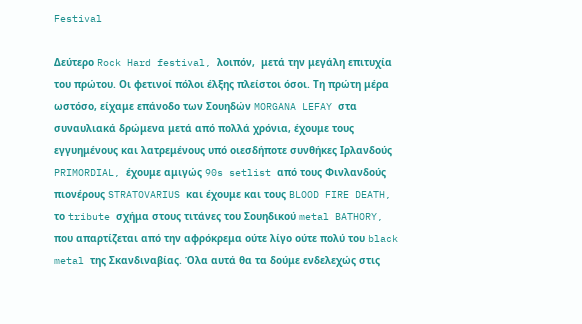Festival

Δεύτερο Rock Hard festival, λοιπόν,  μετά την μεγάλη επιτυχία του πρώτου. Οι φετινοί πόλοι έλξης πλείστοι όσοι. Τη πρώτη μέρα ωστόσο, είχαμε επάνοδο των Σουηδών MORGANA LEFAY στα συναυλιακά δρώμενα μετά από πολλά χρόνια, έχουμε τους εγγυημένους και λατρεμένους υπό οιεσδήποτε συνθήκες Ιρλανδούς PRIMORDIAL, έχουμε αμιγώς 90s setlist από τους Φινλανδούς πιονέρους STRATOVARIUS και έχουμε και τους BLOOD FIRE DEATH, το tribute σχήμα στους τιτάνες του Σουηδικού metal BATHORY, που απαρτίζεται από την αφρόκρεμα ούτε λίγο ούτε πολύ του black metal της Σκανδιναβίας. Όλα αυτά θα τα δούμε ενδελεχώς στις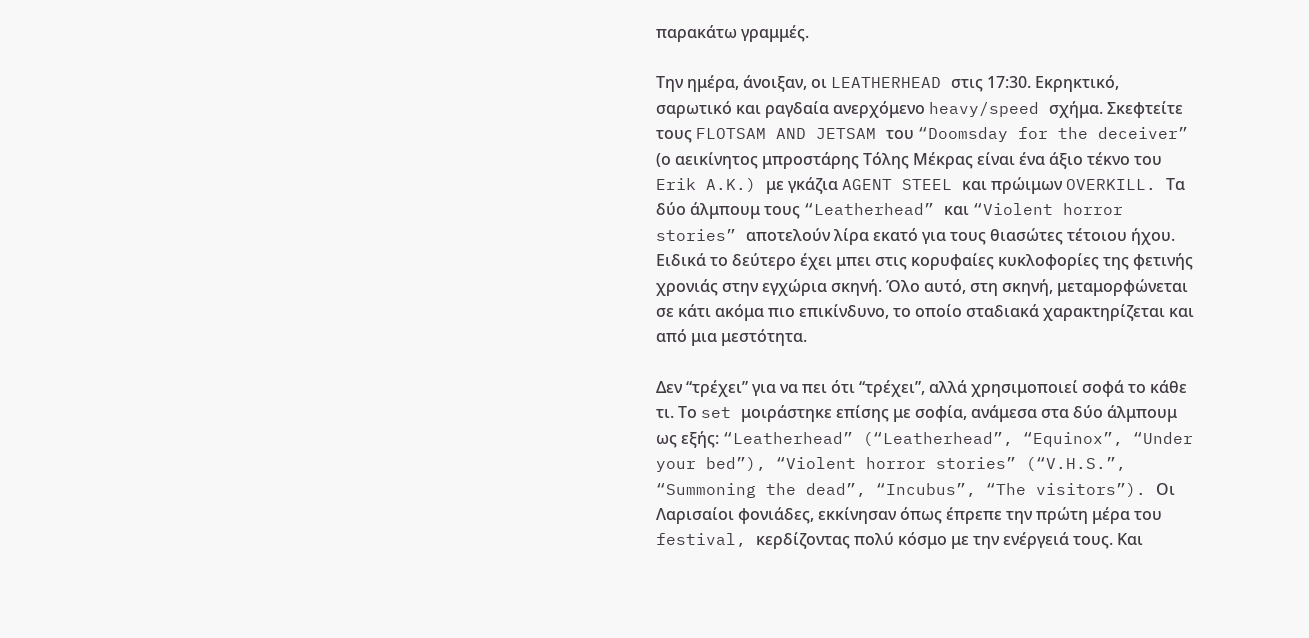παρακάτω γραμμές.

Την ημέρα, άνοιξαν, οι LEATHERHEAD στις 17:30. Εκρηκτικό, σαρωτικό και ραγδαία ανερχόμενο heavy/speed σχήμα. Σκεφτείτε τους FLOTSAM AND JETSAM του “Doomsday for the deceiver” (ο αεικίνητος μπροστάρης Τόλης Μέκρας είναι ένα άξιο τέκνο του Erik A.K.) με γκάζια AGENT STEEL και πρώιμων OVERKILL. Τα δύο άλμπουμ τους “Leatherhead” και “Violent horror stories” αποτελούν λίρα εκατό για τους θιασώτες τέτοιου ήχου. Eιδικά το δεύτερο έχει μπει στις κορυφαίες κυκλοφορίες της φετινής χρονιάς στην εγχώρια σκηνή. Όλο αυτό, στη σκηνή, μεταμορφώνεται σε κάτι ακόμα πιο επικίνδυνο, το οποίο σταδιακά χαρακτηρίζεται και από μια μεστότητα.

Δεν “τρέχει” για να πει ότι “τρέχει”, αλλά χρησιμοποιεί σοφά το κάθε τι. Το set μοιράστηκε επίσης με σοφία, ανάμεσα στα δύο άλμπουμ ως εξής: “Leatherhead” (“Leatherhead”, “Equinox”, “Under your bed”), “Violent horror stories” (“V.H.S.”, “Summoning the dead”, “Incubus”, “The visitors”). Οι Λαρισαίοι φονιάδες, εκκίνησαν όπως έπρεπε την πρώτη μέρα του festival, κερδίζοντας πολύ κόσμο με την ενέργειά τους. Και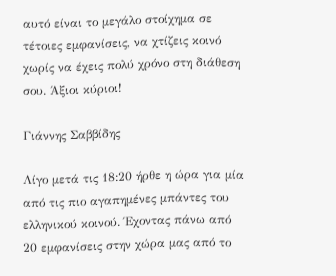αυτό είναι το μεγάλο στοίχημα σε τέτοιες εμφανίσεις, να χτίζεις κοινό χωρίς να έχεις πολύ χρόνο στη διάθεση σου. Άξιοι κύριοι!

Γιάννης Σαββίδης

Λίγο μετά τις 18:20 ήρθε η ώρα για μία από τις πιο αγαπημένες μπάντες του ελληνικού κοινού. Έχοντας πάνω από 20 εμφανίσεις στην χώρα μας από το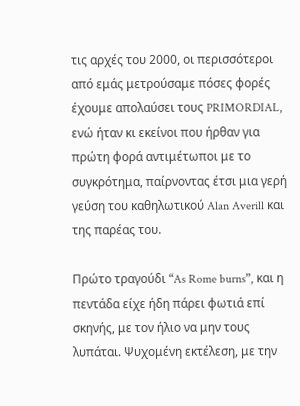τις αρχές του 2000, οι περισσότεροι από εμάς μετρούσαμε πόσες φορές έχουμε απολαύσει τους PRIMORDIAL, ενώ ήταν κι εκείνοι που ήρθαν για πρώτη φορά αντιμέτωποι με το συγκρότημα, παίρνοντας έτσι μια γερή γεύση του καθηλωτικού Alan Averill και της παρέας του.

Πρώτο τραγούδι “As Rome burns”, και η πεντάδα είχε ήδη πάρει φωτιά επί σκηνής, με τον ήλιο να μην τους λυπάται. Ψυχομένη εκτέλεση, με την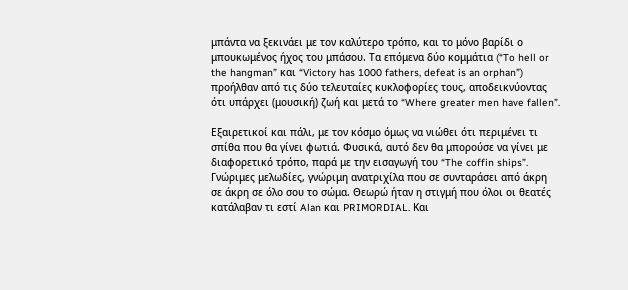μπάντα να ξεκινάει με τον καλύτερο τρόπο, και το μόνο βαρίδι ο μπουκωμένος ήχος του μπάσου. Τα επόμενα δύο κομμάτια (“To hell or the hangman” και “Victory has 1000 fathers, defeat is an orphan”) προήλθαν από τις δύο τελευταίες κυκλοφορίες τους, αποδεικνύοντας ότι υπάρχει (μουσική) ζωή και μετά το “Where greater men have fallen”.

Εξαιρετικοί και πάλι, με τον κόσμο όμως να νιώθει ότι περιμένει τι σπίθα που θα γίνει φωτιά. Φυσικά, αυτό δεν θα μπορούσε να γίνει με διαφορετικό τρόπο, παρά με την εισαγωγή του “The coffin ships”. Γνώριμες μελωδίες, γνώριμη ανατριχίλα που σε συνταράσει από άκρη σε άκρη σε όλο σου το σώμα. Θεωρώ ήταν η στιγμή που όλοι οι θεατές κατάλαβαν τι εστί Alan και PRIMORDIAL. Και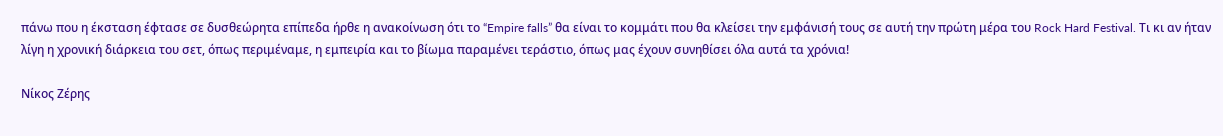πάνω που η έκσταση έφτασε σε δυσθεώρητα επίπεδα ήρθε η ανακοίνωση ότι το “Empire falls” θα είναι το κομμάτι που θα κλείσει την εμφάνισή τους σε αυτή την πρώτη μέρα του Rock Hard Festival. Τι κι αν ήταν λίγη η χρονική διάρκεια του σετ, όπως περιμέναμε, η εμπειρία και το βίωμα παραμένει τεράστιο, όπως μας έχουν συνηθίσει όλα αυτά τα χρόνια!

Νίκος Ζέρης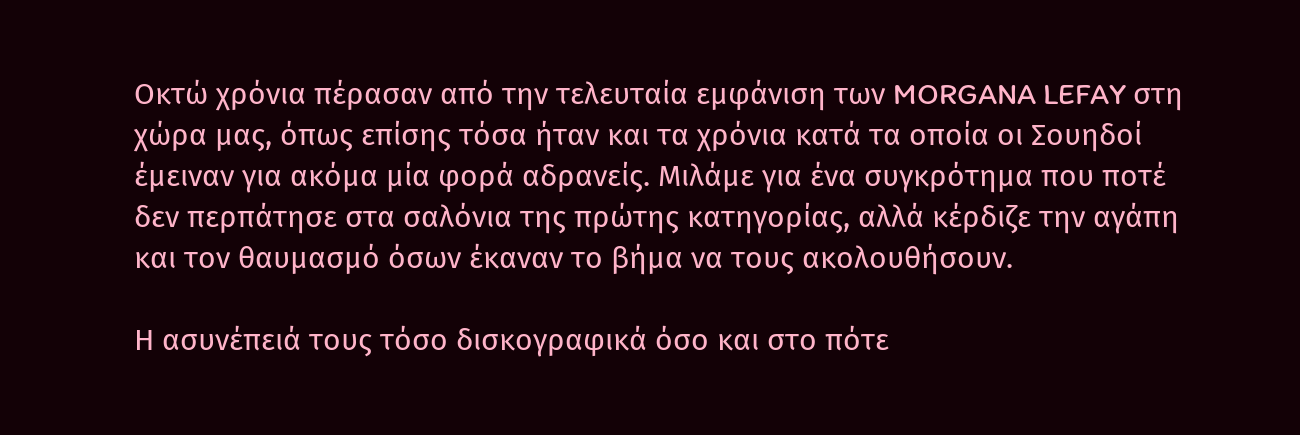Οκτώ χρόνια πέρασαν από την τελευταία εμφάνιση των MORGANA LEFAY στη χώρα μας, όπως επίσης τόσα ήταν και τα χρόνια κατά τα οποία οι Σουηδοί έμειναν για ακόμα μία φορά αδρανείς. Μιλάμε για ένα συγκρότημα που ποτέ δεν περπάτησε στα σαλόνια της πρώτης κατηγορίας, αλλά κέρδιζε την αγάπη και τον θαυμασμό όσων έκαναν το βήμα να τους ακολουθήσουν.

Η ασυνέπειά τους τόσο δισκογραφικά όσο και στο πότε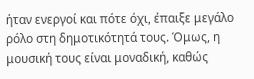ήταν ενεργοί και πότε όχι, έπαιξε μεγάλο ρόλο στη δημοτικότητά τους. Όμως, η μουσική τους είναι μοναδική, καθώς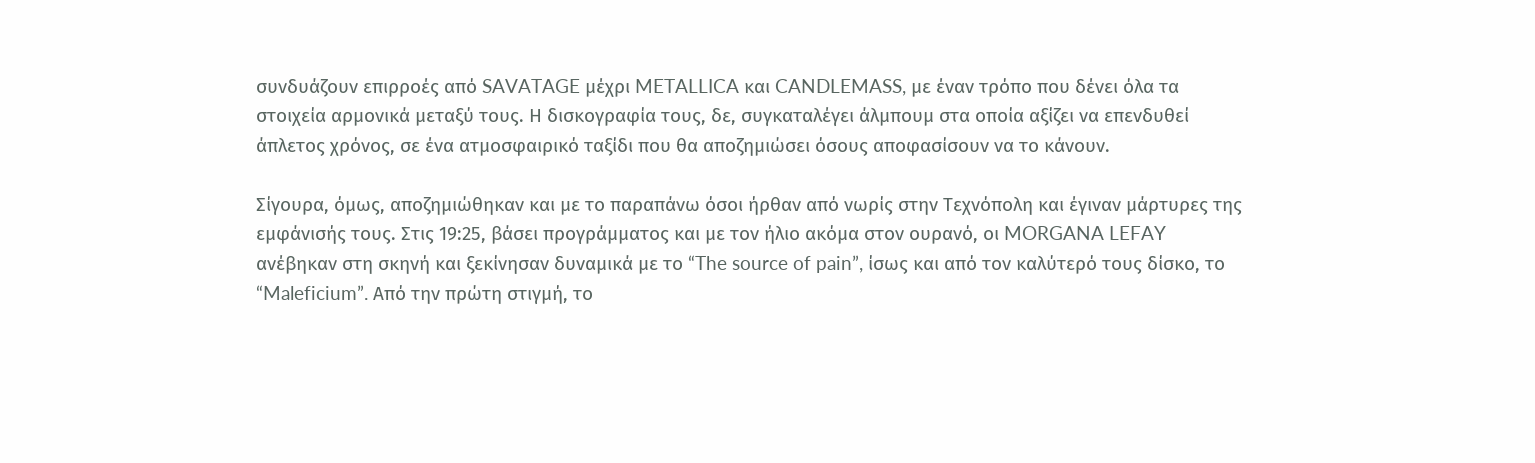συνδυάζουν επιρροές από SAVATAGE μέχρι METALLICA και CANDLEMASS, με έναν τρόπο που δένει όλα τα στοιχεία αρμονικά μεταξύ τους. Η δισκογραφία τους, δε, συγκαταλέγει άλμπουμ στα οποία αξίζει να επενδυθεί άπλετος χρόνος, σε ένα ατμοσφαιρικό ταξίδι που θα αποζημιώσει όσους αποφασίσουν να το κάνουν.

Σίγουρα, όμως, αποζημιώθηκαν και με το παραπάνω όσοι ήρθαν από νωρίς στην Τεχνόπολη και έγιναν μάρτυρες της εμφάνισής τους. Στις 19:25, βάσει προγράμματος και με τον ήλιο ακόμα στον ουρανό, οι MORGANA LEFAY ανέβηκαν στη σκηνή και ξεκίνησαν δυναμικά με το “The source of pain”, ίσως και από τον καλύτερό τους δίσκο, το “Maleficium”. Από την πρώτη στιγμή, το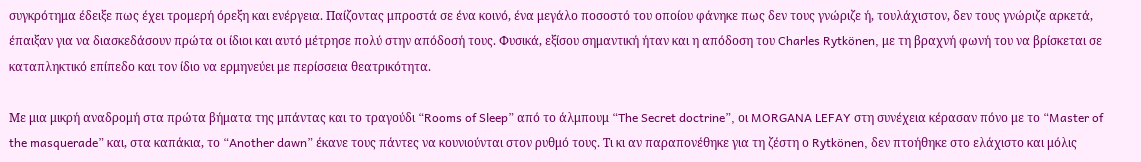συγκρότημα έδειξε πως έχει τρομερή όρεξη και ενέργεια. Παίζοντας μπροστά σε ένα κοινό, ένα μεγάλο ποσοστό του οποίου φάνηκε πως δεν τους γνώριζε ή, τουλάχιστον, δεν τους γνώριζε αρκετά, έπαιξαν για να διασκεδάσουν πρώτα οι ίδιοι και αυτό μέτρησε πολύ στην απόδοσή τους. Φυσικά, εξίσου σημαντική ήταν και η απόδοση του Charles Rytkönen, με τη βραχνή φωνή του να βρίσκεται σε καταπληκτικό επίπεδο και τον ίδιο να ερμηνεύει με περίσσεια θεατρικότητα.

Με μια μικρή αναδρομή στα πρώτα βήματα της μπάντας και το τραγούδι “Rooms of Sleep” από το άλμπουμ “The Secret doctrine”, οι MORGANA LEFAY στη συνέχεια κέρασαν πόνο με το “Master of the masquerade” και, στα καπάκια, το “Another dawn” έκανε τους πάντες να κουνιούνται στον ρυθμό τους. Τι κι αν παραπονέθηκε για τη ζέστη ο Rytkönen, δεν πτοήθηκε στο ελάχιστο και μόλις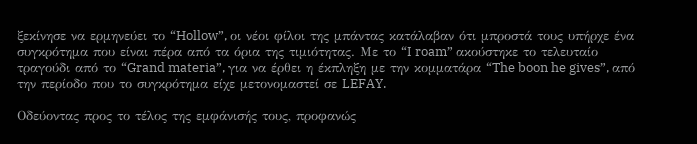ξεκίνησε να ερμηνεύει το “Hollow”, οι νέοι φίλοι της μπάντας κατάλαβαν ότι μπροστά τους υπήρχε ένα συγκρότημα που είναι πέρα από τα όρια της τιμιότητας. Με το “I roam” ακούστηκε το τελευταίο τραγούδι από το “Grand materia”, για να έρθει η έκπληξη με την κομματάρα “The boon he gives”, από την περίοδο που το συγκρότημα είχε μετονομαστεί σε LEFAY.

Οδεύοντας προς το τέλος της εμφάνισής τους, προφανώς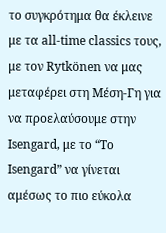το συγκρότημα θα έκλεινε με τα all-time classics τους, με τον Rytkönen να μας μεταφέρει στη Μέση-Γη για να προελαύσουμε στην Isengard, με το “To Isengard” να γίνεται αμέσως το πιο εύκολα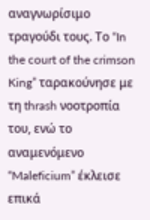αναγνωρίσιμο τραγούδι τους. Το “In the court of the crimson King” ταρακούνησε με τη thrash νοοτροπία του, ενώ το αναμενόμενο “Maleficium” έκλεισε επικά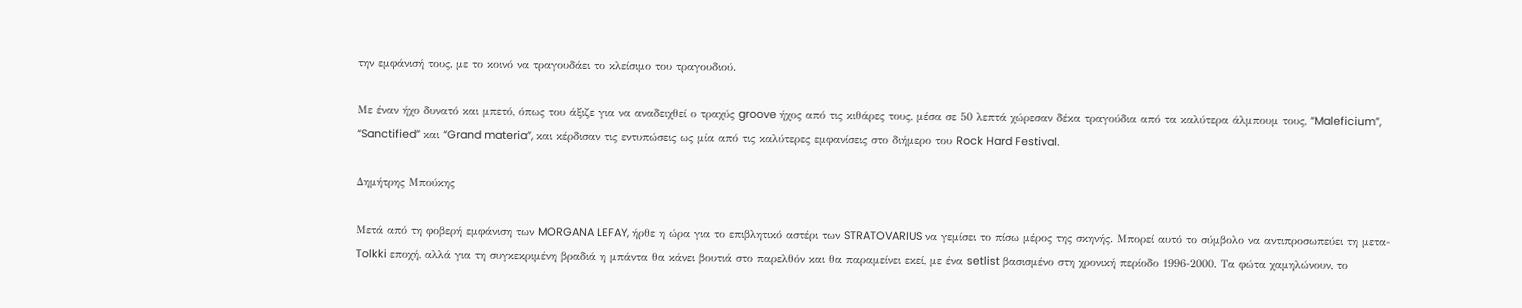την εμφάνισή τους, με το κοινό να τραγουδάει το κλείσιμο του τραγουδιού.

Με έναν ήχο δυνατό και μπετό, όπως του άξιζε για να αναδειχθεί ο τραχύς groove ήχος από τις κιθάρες τους, μέσα σε 50 λεπτά χώρεσαν δέκα τραγούδια από τα καλύτερα άλμπουμ τους, “Maleficium”, “Sanctified” και “Grand materia”, και κέρδισαν τις εντυπώσεις ως μία από τις καλύτερες εμφανίσεις στο διήμερο του Rock Hard Festival.

Δημήτρης Μπούκης

Μετά από τη φοβερή εμφάνιση των MORGANA LEFAY, ήρθε η ώρα για το επιβλητικό αστέρι των STRATOVARIUS να γεμίσει το πίσω μέρος της σκηνής. Μπορεί αυτό το σύμβολο να αντιπροσωπεύει τη μετα-Tolkki εποχή, αλλά για τη συγκεκριμένη βραδιά η μπάντα θα κάνει βουτιά στο παρελθόν και θα παραμείνει εκεί, με ένα setlist βασισμένο στη χρονική περίοδο 1996-2000. Τα φώτα χαμηλώνουν, το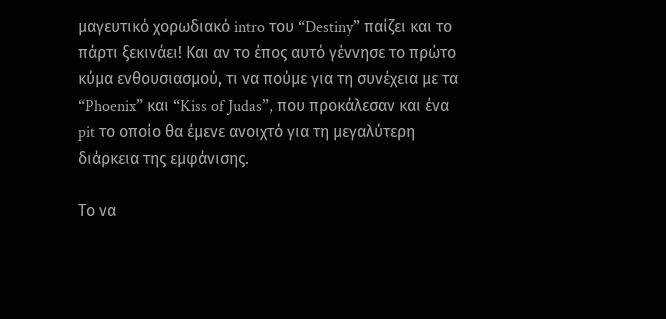μαγευτικό χορωδιακό intro του “Destiny” παίζει και το πάρτι ξεκινάει! Και αν το έπος αυτό γέννησε το πρώτο κύμα ενθουσιασμού, τι να πούμε για τη συνέχεια με τα “Phoenix” και “Kiss of Judas”, που προκάλεσαν και ένα pit το οποίο θα έμενε ανοιχτό για τη μεγαλύτερη διάρκεια της εμφάνισης.

Το να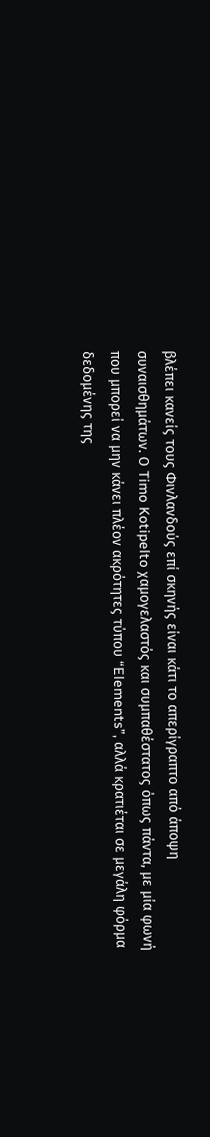βλέπει κανείς τους Φινλανδούς επί σκηνής είναι κάτι το απερίγραπτο από άποψη συναισθημάτων. Ο Timo Kotipelto χαμογελαστός και συμπαθέστατος όπως πάντα, με μία φωνή που μπορεί να μην κάνει πλέον ακρότητες τύπου “Elements”, αλλά κρατιέται σε μεγάλη φόρμα δεδομένης της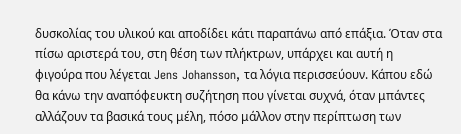δυσκολίας του υλικού και αποδίδει κάτι παραπάνω από επάξια. Όταν στα πίσω αριστερά του, στη θέση των πλήκτρων, υπάρχει και αυτή η φιγούρα που λέγεται Jens Johansson, τα λόγια περισσεύουν. Κάπου εδώ θα κάνω την αναπόφευκτη συζήτηση που γίνεται συχνά, όταν μπάντες αλλάζουν τα βασικά τους μέλη, πόσο μάλλον στην περίπτωση των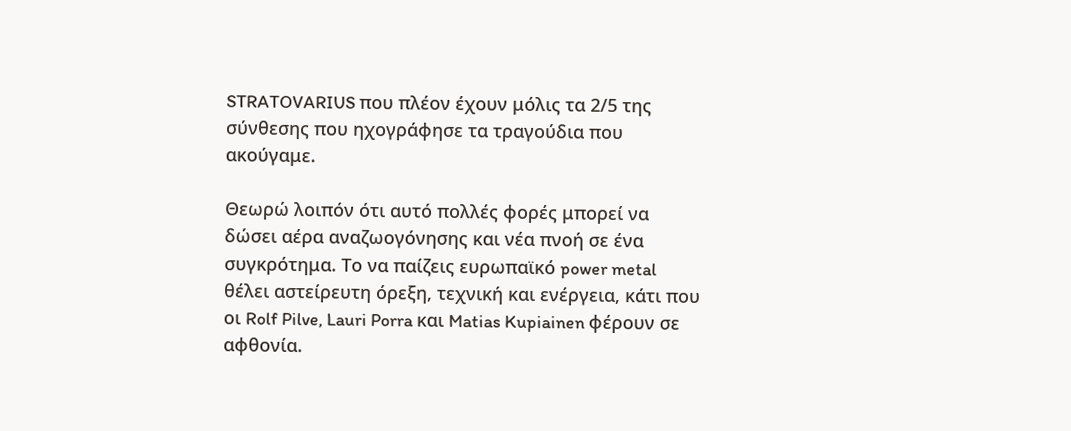STRATOVARIUS που πλέον έχουν μόλις τα 2/5 της σύνθεσης που ηχογράφησε τα τραγούδια που ακούγαμε.

Θεωρώ λοιπόν ότι αυτό πολλές φορές μπορεί να δώσει αέρα αναζωογόνησης και νέα πνοή σε ένα συγκρότημα. Το να παίζεις ευρωπαϊκό power metal θέλει αστείρευτη όρεξη, τεχνική και ενέργεια, κάτι που οι Rolf Pilve, Lauri Porra και Matias Kupiainen φέρουν σε αφθονία.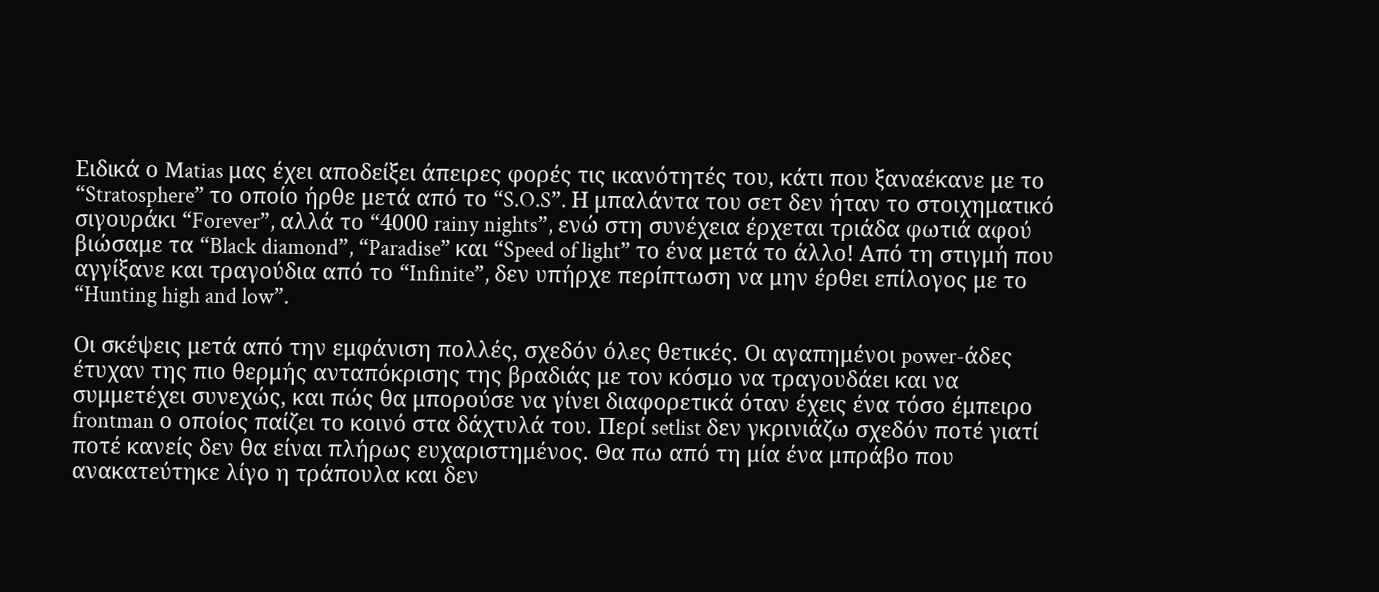Ειδικά ο Matias μας έχει αποδείξει άπειρες φορές τις ικανότητές του, κάτι που ξαναέκανε με το “Stratosphere” το οποίο ήρθε μετά από το “S.O.S”. Η μπαλάντα του σετ δεν ήταν το στοιχηματικό σιγουράκι “Forever”, αλλά το “4000 rainy nights”, ενώ στη συνέχεια έρχεται τριάδα φωτιά αφού βιώσαμε τα “Black diamond”, “Paradise” και “Speed of light” το ένα μετά το άλλο! Από τη στιγμή που αγγίξανε και τραγούδια από το “Infinite”, δεν υπήρχε περίπτωση να μην έρθει επίλογος με το “Hunting high and low”.

Οι σκέψεις μετά από την εμφάνιση πολλές, σχεδόν όλες θετικές. Οι αγαπημένοι power-άδες έτυχαν της πιο θερμής ανταπόκρισης της βραδιάς με τον κόσμο να τραγουδάει και να συμμετέχει συνεχώς, και πώς θα μπορούσε να γίνει διαφορετικά όταν έχεις ένα τόσο έμπειρο frontman ο οποίος παίζει το κοινό στα δάχτυλά του. Περί setlist δεν γκρινιάζω σχεδόν ποτέ γιατί ποτέ κανείς δεν θα είναι πλήρως ευχαριστημένος. Θα πω από τη μία ένα μπράβο που ανακατεύτηκε λίγο η τράπουλα και δεν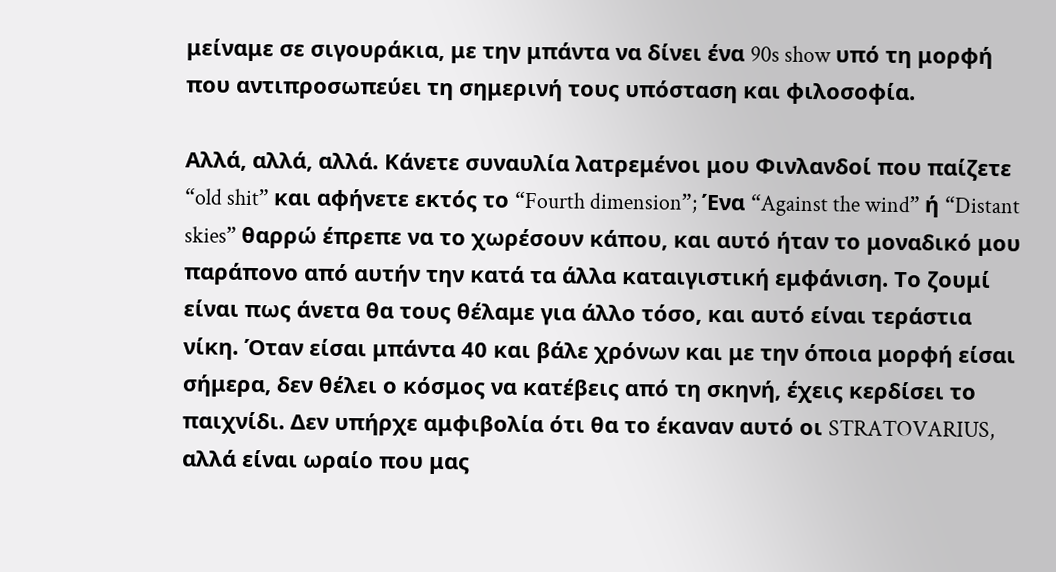μείναμε σε σιγουράκια, με την μπάντα να δίνει ένα 90s show υπό τη μορφή που αντιπροσωπεύει τη σημερινή τους υπόσταση και φιλοσοφία.

Αλλά, αλλά, αλλά. Κάνετε συναυλία λατρεμένοι μου Φινλανδοί που παίζετε “old shit” και αφήνετε εκτός το “Fourth dimension”; Ένα “Against the wind” ή “Distant skies” θαρρώ έπρεπε να το χωρέσουν κάπου, και αυτό ήταν το μοναδικό μου παράπονο από αυτήν την κατά τα άλλα καταιγιστική εμφάνιση. Το ζουμί είναι πως άνετα θα τους θέλαμε για άλλο τόσο, και αυτό είναι τεράστια νίκη. Όταν είσαι μπάντα 40 και βάλε χρόνων και με την όποια μορφή είσαι σήμερα, δεν θέλει ο κόσμος να κατέβεις από τη σκηνή, έχεις κερδίσει το παιχνίδι. Δεν υπήρχε αμφιβολία ότι θα το έκαναν αυτό οι STRATOVARIUS, αλλά είναι ωραίο που μας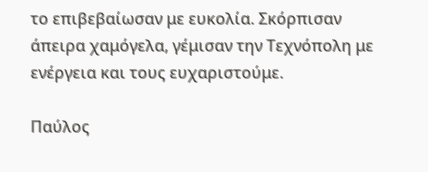το επιβεβαίωσαν με ευκολία. Σκόρπισαν άπειρα χαμόγελα, γέμισαν την Τεχνόπολη με ενέργεια και τους ευχαριστούμε.

Παύλος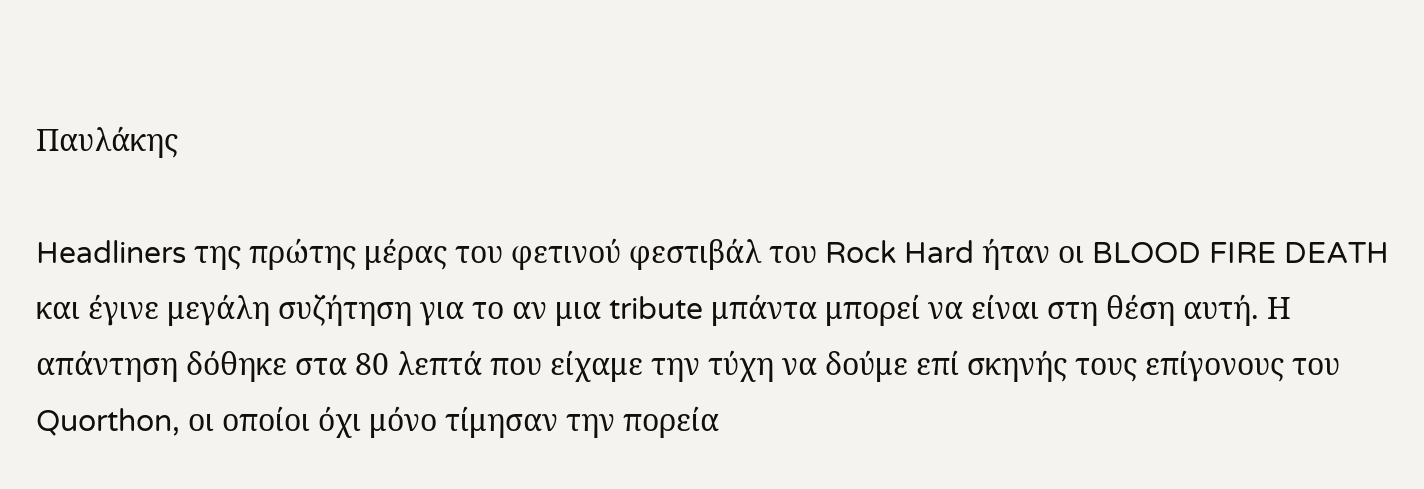Παυλάκης

Headliners της πρώτης μέρας του φετινού φεστιβάλ του Rock Hard ήταν οι BLOOD FIRE DEATH και έγινε μεγάλη συζήτηση για το αν μια tribute μπάντα μπορεί να είναι στη θέση αυτή. Η απάντηση δόθηκε στα 80 λεπτά που είχαμε την τύχη να δούμε επί σκηνής τους επίγονους του Quorthon, οι οποίοι όχι μόνο τίμησαν την πορεία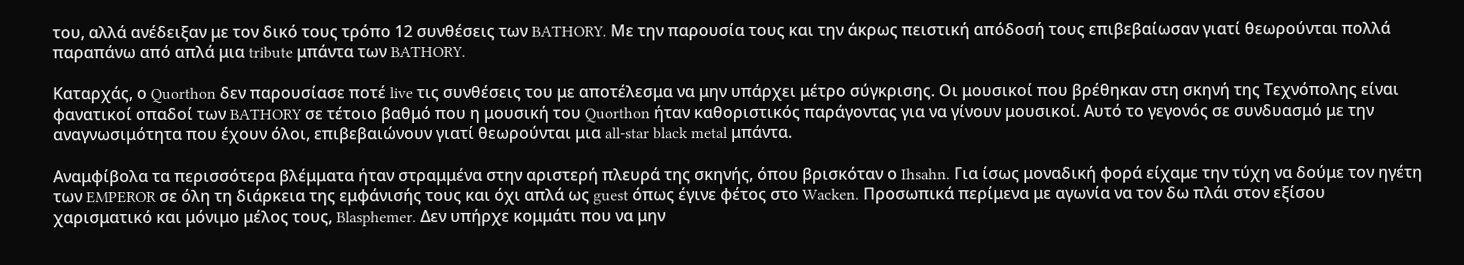του, αλλά ανέδειξαν με τον δικό τους τρόπο 12 συνθέσεις των BATHORY. Με την παρουσία τους και την άκρως πειστική απόδοσή τους επιβεβαίωσαν γιατί θεωρούνται πολλά παραπάνω από απλά μια tribute μπάντα των BATHORY.

Καταρχάς, ο Quorthon δεν παρουσίασε ποτέ live τις συνθέσεις του με αποτέλεσμα να μην υπάρχει μέτρο σύγκρισης. Οι μουσικοί που βρέθηκαν στη σκηνή της Τεχνόπολης είναι φανατικοί οπαδοί των BATHORY σε τέτοιο βαθμό που η μουσική του Quorthon ήταν καθοριστικός παράγοντας για να γίνουν μουσικοί. Αυτό το γεγονός σε συνδυασμό με την αναγνωσιμότητα που έχουν όλοι, επιβεβαιώνουν γιατί θεωρούνται μια all-star black metal μπάντα.

Αναμφίβολα τα περισσότερα βλέμματα ήταν στραμμένα στην αριστερή πλευρά της σκηνής, όπου βρισκόταν ο Ihsahn. Για ίσως μοναδική φορά είχαμε την τύχη να δούμε τον ηγέτη των EMPEROR σε όλη τη διάρκεια της εμφάνισής τους και όχι απλά ως guest όπως έγινε φέτος στο Wacken. Προσωπικά περίμενα με αγωνία να τον δω πλάι στον εξίσου χαρισματικό και μόνιμο μέλος τους, Blasphemer. Δεν υπήρχε κομμάτι που να μην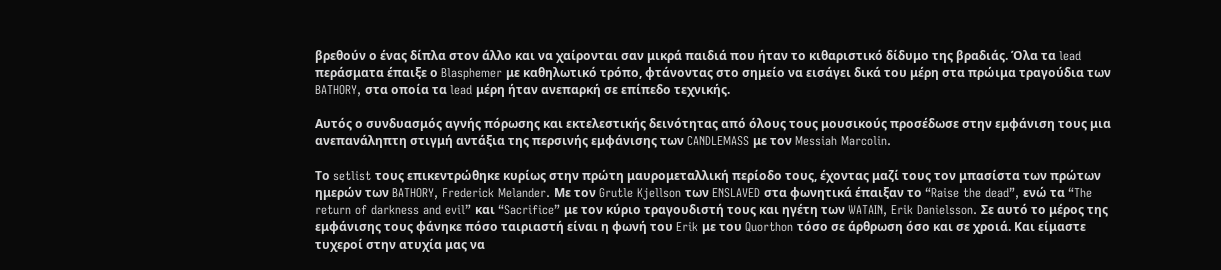βρεθούν ο ένας δίπλα στον άλλο και να χαίρονται σαν μικρά παιδιά που ήταν το κιθαριστικό δίδυμο της βραδιάς. Όλα τα lead περάσματα έπαιξε ο Blasphemer με καθηλωτικό τρόπο, φτάνοντας στο σημείο να εισάγει δικά του μέρη στα πρώιμα τραγούδια των BATHORY, στα οποία τα lead μέρη ήταν ανεπαρκή σε επίπεδο τεχνικής.

Αυτός ο συνδυασμός αγνής πόρωσης και εκτελεστικής δεινότητας από όλους τους μουσικούς προσέδωσε στην εμφάνιση τους μια ανεπανάληπτη στιγμή αντάξια της περσινής εμφάνισης των CANDLEMASS με τον Messiah Marcolin.

Το setlist τους επικεντρώθηκε κυρίως στην πρώτη μαυρομεταλλική περίοδο τους, έχοντας μαζί τους τον μπασίστα των πρώτων ημερών των BATHORY, Frederick Melander. Με τον Grutle Kjellson των ENSLAVED στα φωνητικά έπαιξαν το “Raise the dead”, ενώ τα “The return of darkness and evil” και “Sacrifice” με τον κύριο τραγουδιστή τους και ηγέτη των WATAIN, Erik Danielsson. Σε αυτό το μέρος της εμφάνισης τους φάνηκε πόσο ταιριαστή είναι η φωνή του Erik με του Quorthon τόσο σε άρθρωση όσο και σε χροιά. Και είμαστε τυχεροί στην ατυχία μας να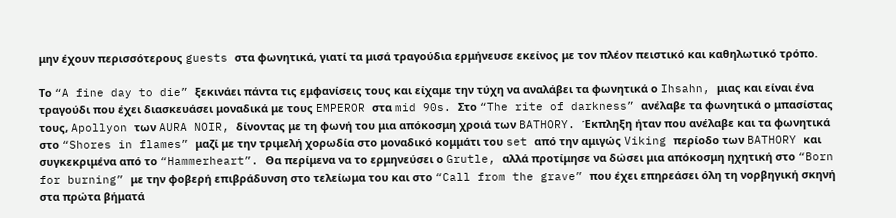μην έχουν περισσότερους guests στα φωνητικά, γιατί τα μισά τραγούδια ερμήνευσε εκείνος με τον πλέον πειστικό και καθηλωτικό τρόπο.

Το “A fine day to die” ξεκινάει πάντα τις εμφανίσεις τους και είχαμε την τύχη να αναλάβει τα φωνητικά ο Ihsahn, μιας και είναι ένα τραγούδι που έχει διασκευάσει μοναδικά με τους EMPEROR στα mid 90s. Στο “The rite of darkness” ανέλαβε τα φωνητικά ο μπασίστας τους, Apollyon των AURA NOIR, δίνοντας με τη φωνή του μια απόκοσμη χροιά των BATHORY. Έκπληξη ήταν που ανέλαβε και τα φωνητικά στο “Shores in flames” μαζί με την τριμελή χορωδία στο μοναδικό κομμάτι του set από την αμιγώς Viking περίοδο των BATHORY και συγκεκριμένα από το “Hammerheart”. Θα περίμενα να το ερμηνεύσει ο Grutle, αλλά προτίμησε να δώσει μια απόκοσμη ηχητική στο “Born for burning” με την φοβερή επιβράδυνση στο τελείωμα του και στο “Call from the grave” που έχει επηρεάσει όλη τη νορβηγική σκηνή στα πρώτα βήματά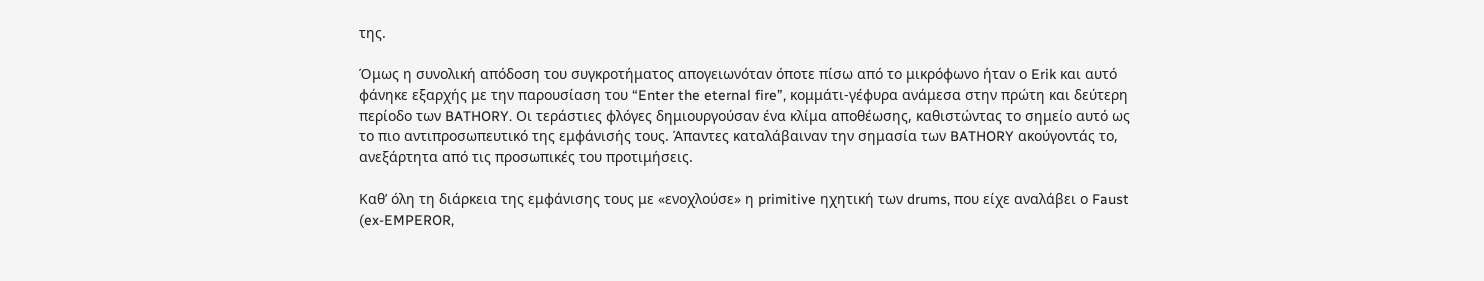της.

Όμως η συνολική απόδοση του συγκροτήματος απογειωνόταν όποτε πίσω από το μικρόφωνο ήταν ο Erik και αυτό φάνηκε εξαρχής με την παρουσίαση του “Enter the eternal fire”, κομμάτι-γέφυρα ανάμεσα στην πρώτη και δεύτερη περίοδο των BATHORY. Οι τεράστιες φλόγες δημιουργούσαν ένα κλίμα αποθέωσης, καθιστώντας το σημείο αυτό ως το πιο αντιπροσωπευτικό της εμφάνισής τους. Άπαντες καταλάβαιναν την σημασία των BATHORY ακούγοντάς το, ανεξάρτητα από τις προσωπικές του προτιμήσεις.

Καθ’ όλη τη διάρκεια της εμφάνισης τους με «ενοχλούσε» η primitive ηχητική των drums, που είχε αναλάβει ο Faust (ex-EMPEROR,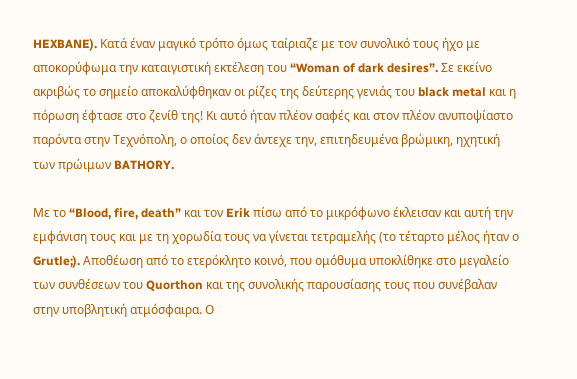HEXBANE). Κατά έναν μαγικό τρόπο όμως ταίριαζε με τον συνολικό τους ήχο με αποκορύφωμα την καταιγιστική εκτέλεση του “Woman of dark desires”. Σε εκείνο ακριβώς το σημείο αποκαλύφθηκαν οι ρίζες της δεύτερης γενιάς του black metal και η πόρωση έφτασε στο ζενίθ της! Κι αυτό ήταν πλέον σαφές και στον πλέον ανυποψίαστο παρόντα στην Τεχνόπολη, ο οποίος δεν άντεχε την, επιτηδευμένα βρώμικη, ηχητική των πρώιμων BATHORY.

Με το “Blood, fire, death” και τον Erik πίσω από το μικρόφωνο έκλεισαν και αυτή την εμφάνιση τους και με τη χορωδία τους να γίνεται τετραμελής (το τέταρτο μέλος ήταν ο  Grutle;). Αποθέωση από το ετερόκλητο κοινό, που ομόθυμα υποκλίθηκε στο μεγαλείο των συνθέσεων του Quorthon και της συνολικής παρουσίασης τους που συνέβαλαν στην υποβλητική ατμόσφαιρα. Ο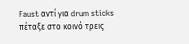Faust αντί για drum sticks πέταξε στο κοινό τρεις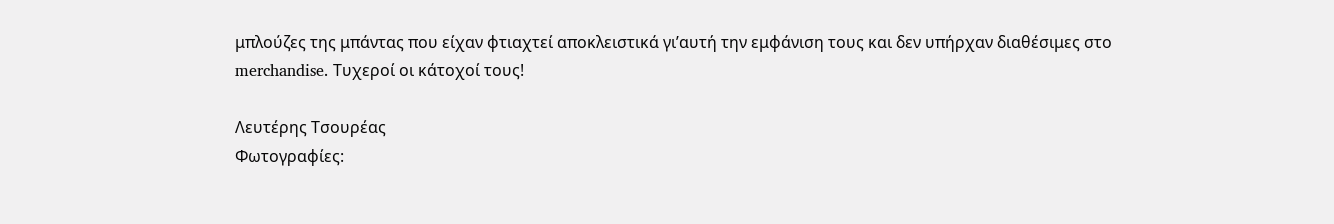μπλούζες της μπάντας που είχαν φτιαχτεί αποκλειστικά γι’αυτή την εμφάνιση τους και δεν υπήρχαν διαθέσιμες στο merchandise. Τυχεροί οι κάτοχοί τους!

Λευτέρης Τσουρέας
Φωτογραφίες: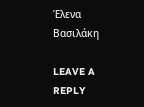Έλενα Βασιλάκη

LEAVE A REPLY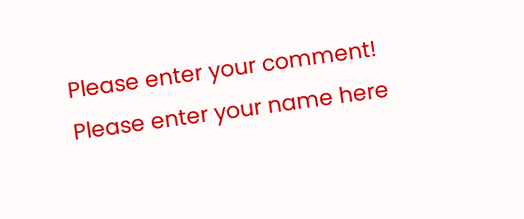Please enter your comment!
Please enter your name here